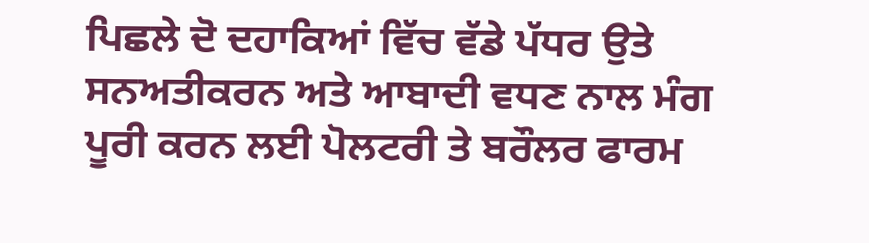ਪਿਛਲੇ ਦੋ ਦਹਾਕਿਆਂ ਵਿੱਚ ਵੱਡੇ ਪੱਧਰ ਉਤੇ ਸਨਅਤੀਕਰਨ ਅਤੇ ਆਬਾਦੀ ਵਧਣ ਨਾਲ ਮੰਗ ਪੂਰੀ ਕਰਨ ਲਈ ਪੋਲਟਰੀ ਤੇ ਬਰੌਲਰ ਫਾਰਮ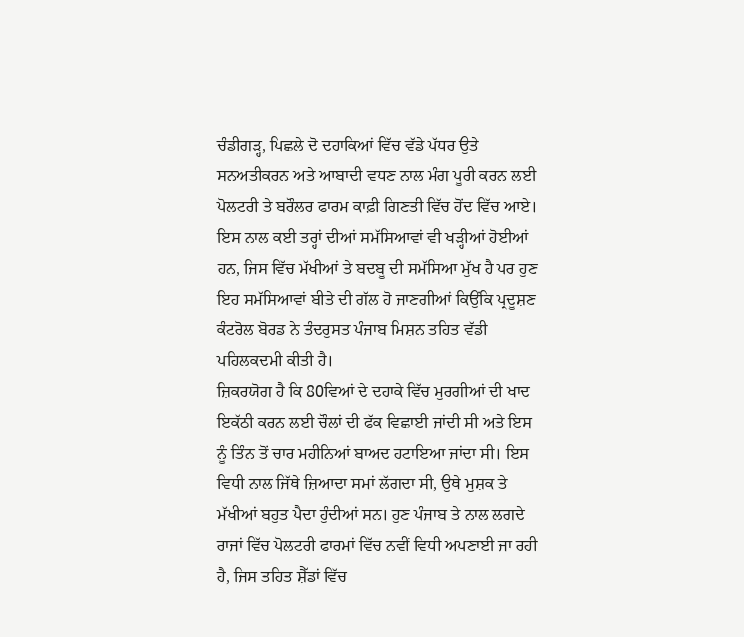ਚੰਡੀਗੜ੍ਹ, ਪਿਛਲੇ ਦੋ ਦਹਾਕਿਆਂ ਵਿੱਚ ਵੱਡੇ ਪੱਧਰ ਉਤੇ ਸਨਅਤੀਕਰਨ ਅਤੇ ਆਬਾਦੀ ਵਧਣ ਨਾਲ ਮੰਗ ਪੂਰੀ ਕਰਨ ਲਈ ਪੋਲਟਰੀ ਤੇ ਬਰੌਲਰ ਫਾਰਮ ਕਾਫ਼ੀ ਗਿਣਤੀ ਵਿੱਚ ਹੋਂਦ ਵਿੱਚ ਆਏ। ਇਸ ਨਾਲ ਕਈ ਤਰ੍ਹਾਂ ਦੀਆਂ ਸਮੱਸਿਆਵਾਂ ਵੀ ਖੜ੍ਹੀਆਂ ਹੋਈਆਂ ਹਨ, ਜਿਸ ਵਿੱਚ ਮੱਖੀਆਂ ਤੇ ਬਦਬੂ ਦੀ ਸਮੱਸਿਆ ਮੁੱਖ ਹੈ ਪਰ ਹੁਣ ਇਹ ਸਮੱਸਿਆਵਾਂ ਬੀਤੇ ਦੀ ਗੱਲ ਹੋ ਜਾਣਗੀਆਂ ਕਿਉਂਕਿ ਪ੍ਰਦੂਸ਼ਣ ਕੰਟਰੋਲ ਬੋਰਡ ਨੇ ਤੰਦਰੁਸਤ ਪੰਜਾਬ ਮਿਸ਼ਨ ਤਹਿਤ ਵੱਡੀ ਪਹਿਲਕਦਮੀ ਕੀਤੀ ਹੈ।
ਜ਼ਿਕਰਯੋਗ ਹੈ ਕਿ 80ਵਿਆਂ ਦੇ ਦਹਾਕੇ ਵਿੱਚ ਮੁਰਗੀਆਂ ਦੀ ਖਾਦ ਇਕੱਠੀ ਕਰਨ ਲਈ ਚੌਲਾਂ ਦੀ ਫੱਕ ਵਿਛਾਈ ਜਾਂਦੀ ਸੀ ਅਤੇ ਇਸ ਨੂੰ ਤਿੰਨ ਤੋਂ ਚਾਰ ਮਹੀਨਿਆਂ ਬਾਅਦ ਹਟਾਇਆ ਜਾਂਦਾ ਸੀ। ਇਸ ਵਿਧੀ ਨਾਲ ਜਿੱਥੇ ਜ਼ਿਆਦਾ ਸਮਾਂ ਲੱਗਦਾ ਸੀ, ਉਥੇ ਮੁਸ਼ਕ ਤੇ ਮੱਖੀਆਂ ਬਹੁਤ ਪੈਦਾ ਹੁੰਦੀਆਂ ਸਨ। ਹੁਣ ਪੰਜਾਬ ਤੇ ਨਾਲ ਲਗਦੇ ਰਾਜਾਂ ਵਿੱਚ ਪੋਲਟਰੀ ਫਾਰਮਾਂ ਵਿੱਚ ਨਵੀਂ ਵਿਧੀ ਅਪਣਾਈ ਜਾ ਰਹੀ ਹੈ, ਜਿਸ ਤਹਿਤ ਸ਼ੈੱਡਾਂ ਵਿੱਚ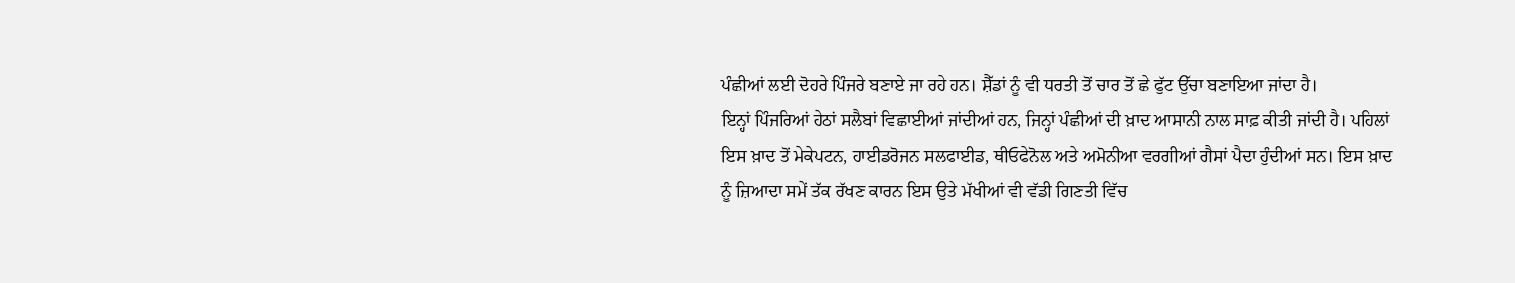ਪੰਛੀਆਂ ਲਈ ਦੋਹਰੇ ਪਿੰਜਰੇ ਬਣਾਏ ਜਾ ਰਹੇ ਹਨ। ਸ਼ੈੱਡਾਂ ਨੂੰ ਵੀ ਧਰਤੀ ਤੋਂ ਚਾਰ ਤੋਂ ਛੇ ਫੁੱਟ ਉੱਚਾ ਬਣਾਇਆ ਜਾਂਦਾ ਹੈ।
ਇਨ੍ਹਾਂ ਪਿੰਜਰਿਆਂ ਹੇਠਾਂ ਸਲੈਬਾਂ ਵਿਛਾਈਆਂ ਜਾਂਦੀਆਂ ਹਨ, ਜਿਨ੍ਹਾਂ ਪੰਛੀਆਂ ਦੀ ਖ਼ਾਦ ਆਸਾਨੀ ਨਾਲ ਸਾਫ਼ ਕੀਤੀ ਜਾਂਦੀ ਹੈ। ਪਹਿਲਾਂ ਇਸ ਖ਼ਾਦ ਤੋਂ ਮੇਕੇਪਟਨ, ਹਾਈਡਰੋਜਨ ਸਲਫਾਈਡ, ਥੀਓਫੇਨੋਲ ਅਤੇ ਅਮੋਨੀਆ ਵਰਗੀਆਂ ਗੈਸਾਂ ਪੈਦਾ ਹੁੰਦੀਆਂ ਸਨ। ਇਸ ਖ਼ਾਦ ਨੂੰ ਜ਼ਿਆਦਾ ਸਮੇਂ ਤੱਕ ਰੱਖਣ ਕਾਰਨ ਇਸ ਉਤੇ ਮੱਖੀਆਂ ਵੀ ਵੱਡੀ ਗਿਣਤੀ ਵਿੱਚ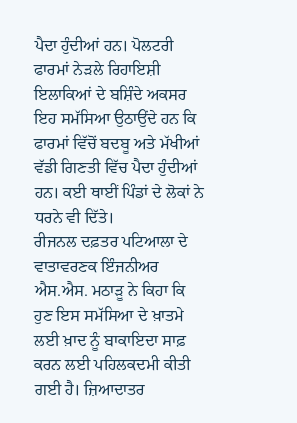ਪੈਦਾ ਹੁੰਦੀਆਂ ਹਨ। ਪੋਲਟਰੀ ਫਾਰਮਾਂ ਨੇੜਲੇ ਰਿਹਾਇਸ਼ੀ ਇਲਾਕਿਆਂ ਦੇ ਬਸ਼ਿੰਦੇ ਅਕਸਰ ਇਹ ਸਮੱਸਿਆ ਉਠਾਉਂਦੇ ਹਨ ਕਿ ਫਾਰਮਾਂ ਵਿੱਚੋਂ ਬਦਬੂ ਅਤੇ ਮੱਖੀਆਂ ਵੱਡੀ ਗਿਣਤੀ ਵਿੱਚ ਪੈਦਾ ਹੁੰਦੀਆਂ ਹਨ। ਕਈ ਥਾਈਂ ਪਿੰਡਾਂ ਦੇ ਲੋਕਾਂ ਨੇ ਧਰਨੇ ਵੀ ਦਿੱਤੇ।
ਰੀਜਨਲ ਦਫ਼ਤਰ ਪਟਿਆਲਾ ਦੇ ਵਾਤਾਵਰਣਕ ਇੰਜਨੀਅਰ ਐਸ.ਐਸ. ਮਠਾੜੂ ਨੇ ਕਿਹਾ ਕਿ ਹੁਣ ਇਸ ਸਮੱਸਿਆ ਦੇ ਖ਼ਾਤਮੇ ਲਈ ਖ਼ਾਦ ਨੂੰ ਬਾਕਾਇਦਾ ਸਾਫ਼ ਕਰਨ ਲਈ ਪਹਿਲਕਦਮੀ ਕੀਤੀ ਗਈ ਹੈ। ਜ਼ਿਆਦਾਤਰ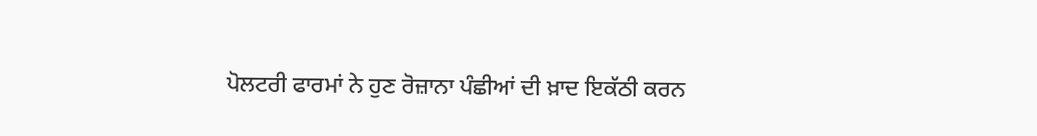ਪੋਲਟਰੀ ਫਾਰਮਾਂ ਨੇ ਹੁਣ ਰੋਜ਼ਾਨਾ ਪੰਛੀਆਂ ਦੀ ਖ਼ਾਦ ਇਕੱਠੀ ਕਰਨ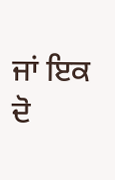ਜਾਂ ਇਕ ਦੋ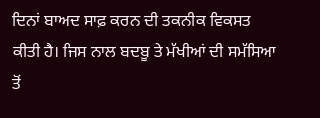ਦਿਨਾਂ ਬਾਅਦ ਸਾਫ਼ ਕਰਨ ਦੀ ਤਕਨੀਕ ਵਿਕਸਤ ਕੀਤੀ ਹੈ। ਜਿਸ ਨਾਲ ਬਦਬੂ ਤੇ ਮੱਖੀਆਂ ਦੀ ਸਮੱਸਿਆ ਤੋਂ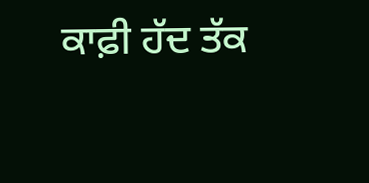ਕਾਫ਼ੀ ਹੱਦ ਤੱਕ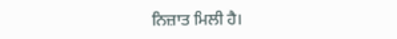ਨਿਜ਼ਾਤ ਮਿਲੀ ਹੈ।